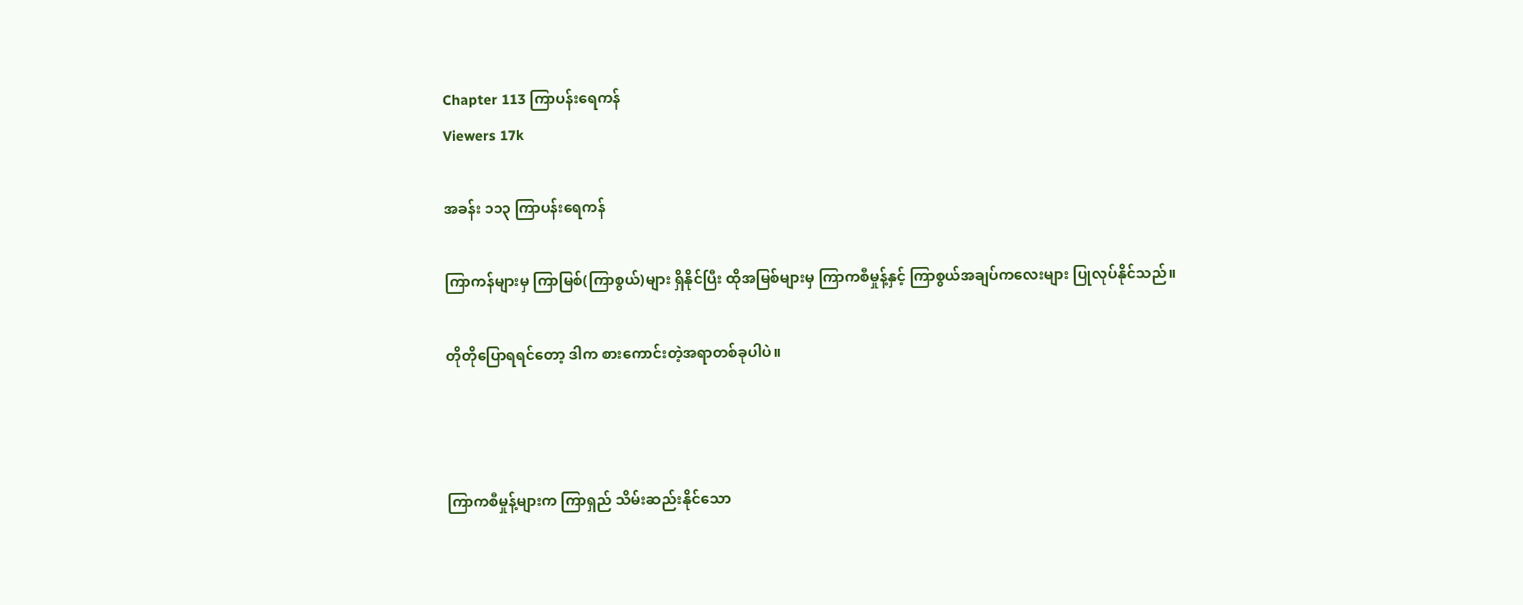Chapter 113 ကြာပန်းရေကန်
Viewers 17k

အခန်း ၁၁၃ ကြာပန်းရေကန်

ကြာကန်များမှ ကြာမြစ်(ကြာစွယ်)များ ရှိနိုင်ပြီး ထိုအမြစ်များမှ ကြာကစီမှုန့်နှင့် ကြာစွယ်အချပ်ကလေးများ ပြုလုပ်နိုင်သည်။

တိုတိုပြောရရင်တော့ ဒါက စားကောင်းတဲ့အရာတစ်ခုပါပဲ။



ကြာကစီမှုန့်များက ကြာရှည် သိမ်းဆည်းနိုင်သော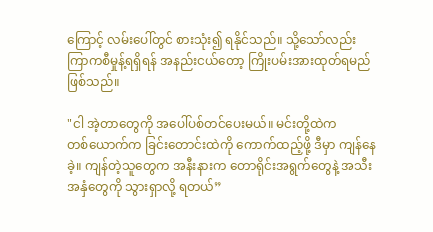ကြောင့် လမ်းပေါ်တွင် စားသုံး၍ ရနိုင်သည်။ သို့သော်လည်း ကြာကစီမှုန့်ရရှိရန် အနည်းငယ်တော့ ကြိုးပမ်းအားထုတ်ရမည် ဖြစ်သည်။

"ငါ အဲ့တာတွေကို အပေါ်ပစ်တင်ပေးမယ်။ မင်းတို့ထဲက တစ်‌ယောက်က ခြင်းတောင်းထဲကို ကောက်ထည့်ဖို့ ဒီမှာ ကျန်နေခဲ့။ ကျန်တဲ့သူတွေက အနီးနားက တောရိုင်းအရွက်တွေနဲ့ အသီးအနှံတွေကို သွားရှာလို့ ရတယ်”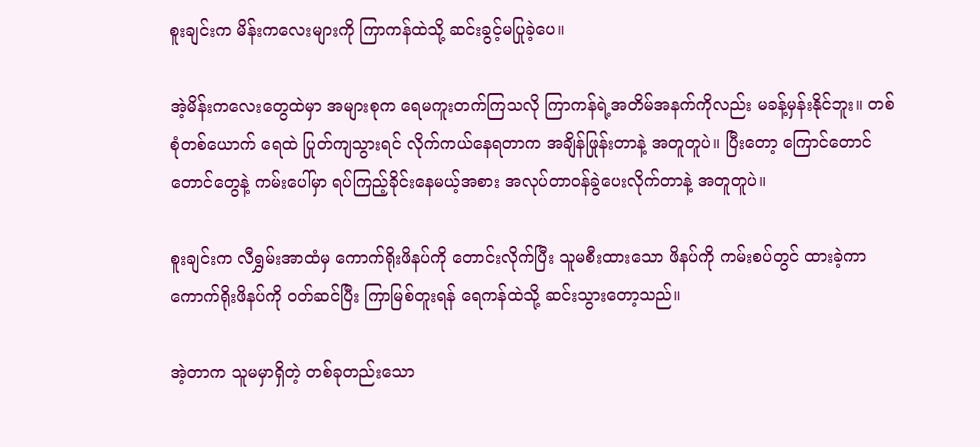စူးချင်းက မိန်းကလေးများကို ကြာကန်ထဲသို့ ဆင်းခွင့်မပြုခဲ့ပေ။

အဲ့မိန်းကလေးတွေထဲမှာ အများစုက ရေမကူးတက်ကြသလို ကြာကန်ရဲ့အတိမ်အနက်ကိုလည်း မခန့်မှန်းနိုင်ဘူး။ တစ်စုံတစ်ယောက် ရေထဲ ပြုတ်ကျသွားရင် လိုက်ကယ်နေရတာက အချိန်ဖြုန်းတာနဲ့ အတူတူပဲ။ ပြီးတော့ ကြောင်တောင်တောင်တွေနဲ့ ကမ်းပေါ်မှာ ရပ်ကြည့်ခိုင်းနေမယ့်အစား အလုပ်တာဝန်ခွဲပေးလိုက်တာနဲ့ အတူတူပဲ။

စူးချင်းက လီရွှမ်းအာထံမှ ကောက်ရိုးဖိနပ်ကို တောင်းလိုက်ပြီး သူမစီးထားသော ဖိနပ်ကို ကမ်းစပ်တွင် ထားခဲ့ကာ ကောက်ရိုးဖိနပ်ကို ဝတ်ဆင်ပြီး ကြာမြစ်တူးရန် ရေကန်ထဲသို့ ဆင်းသွားတော့သည်။

အဲ့တာက သူမမှာရှိတဲ့ တစ်ခုတည်းသော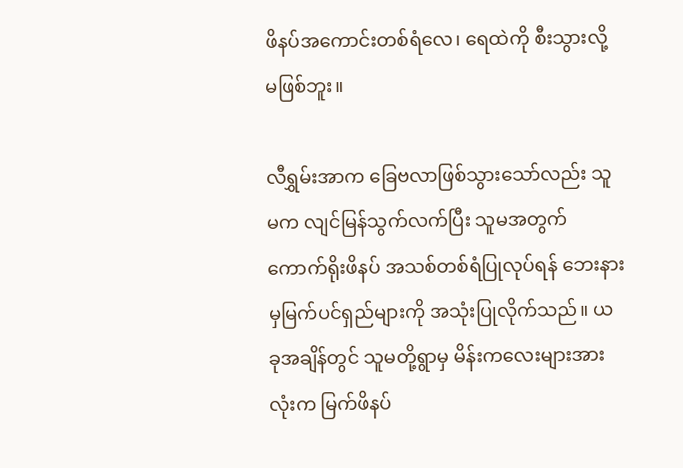ဖိနပ်အကောင်းတစ်ရံလေ၊ ရေထဲကို စီးသွားလို့ မဖြစ်ဘူး။

လီရွှမ်းအာက ခြေဗလာဖြစ်သွားသော်လည်း သူမက လျင်မြန်သွက်လက်ပြီး သူမအတွက် ကောက်ရိုးဖိနပ် အသစ်တစ်ရံပြုလုပ်ရန် ဘေးနားမှမြက်ပင်ရှည်များကို အသုံးပြုလိုက်သည်။ ယခုအချိန်တွင် သူမတို့ရွာမှ မိန်းကလေးများအားလုံးက မြက်ဖိနပ်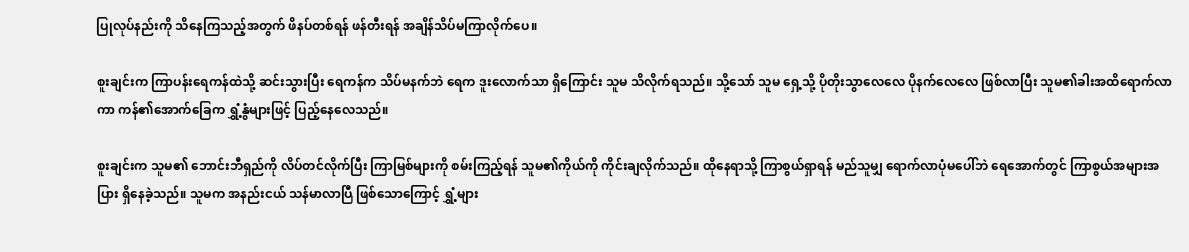ပြုလုပ်နည်းကို သိနေကြသည့်အတွက် ဖိနပ်တစ်ရန် ဖန်တီးရန် အချိန်သိပ်မကြာလိုက်ပေ။

စူးချင်းက ကြာပန်းရေကန်ထဲသို့ ဆင်းသွားပြီး ရေကန်က သိပ်မနက်ဘဲ ရေက ဒူးလောက်သာ ရှိကြောင်း သူမ သိလိုက်ရသည်။ သို့သော် သူမ ရှေ့သို့ ပိုတိုးသွာလေလေ ပိုနက်လေလေ ဖြစ်လာပြီး သူမ၏ခါးအထိရောက်လာကာ ကန်၏အောက်ခြေက ရွှံ့နွံများဖြင့် ပြည့်နေလေသည်။

စူးချင်းက သူမ၏ ဘောင်းဘီရှည်ကို လိပ်တင်လိုက်ပြီး ကြာမြစ်များကို စမ်းကြည့်ရန် သူမ၏ကိုယ်ကို ကိုင်းချလိုက်သည်။ ထိုနေရာသို့ ကြာစွယ်ရှာရန် မည်သူမျှ ရောက်လာပုံမပေါ်ဘဲ ရေ‌အောက်တွင် ကြာစွယ်အများအပြား ရှိနေခဲ့သည်။ သူမက အနည်းငယ် သန်မာလာပြီ ဖြစ်သောကြောင့် ရွှံ့များ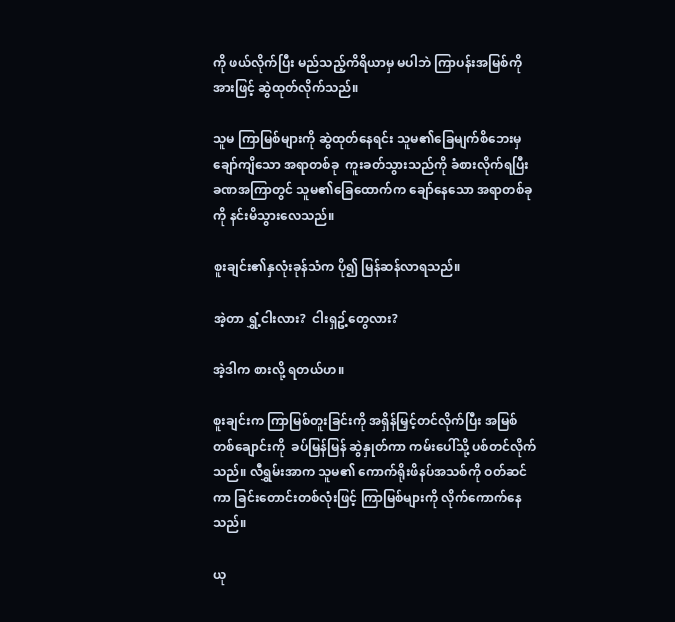ကို ဖယ်လိုက်ပြီး မည်သည့်ကိရိယာမှ မပါဘဲ ကြာပန်းအမြစ်ကို အားဖြင့် ဆွဲထုတ်လိုက်သည်။

သူမ ကြာမြစ်များကို ဆွဲထုတ်နေရင်း သူမ၏ခြေမျက်စိဘေးမှ ချော်ကျိသော အရာတစ်ခု  ကူးခတ်သွားသည်ကို ခံစားလိုက်ရပြီး ခဏအကြာတွင် သူမ၏ခြေထောက်က ချော်နေသော အရာတစ်ခုကို နင်းမိသွားလေသည်။

စူးချင်း၏နှလုံးခုန်သံက ပို၍ မြန်ဆန်လာရသည်။

အဲ့တာ ရွှံ့ငါးလား?  ငါးရှဥ့်တွေလား?

အဲ့ဒါက စားလို့ ရတယ်ဟ။

စူးချင်းက ကြာမြစ်တူးခြင်းကို အရှိန်မြှင့်တင်လိုက်ပြီး အမြစ်တစ်ချောင်းကို  ခပ်မြန်မြန် ဆွဲနှုတ်ကာ ကမ်းပေါ်သို့ ပစ်တင်လိုက်သည်။ လီရွှမ်းအာက သူမ၏ ကောက်ရိုးဖိနပ်အသစ်ကို ဝတ်ဆင်ကာ ခြင်းတောင်းတစ်လုံးဖြင့် ကြာမြစ်များကို လိုက်ကောက်နေသည်။

ယု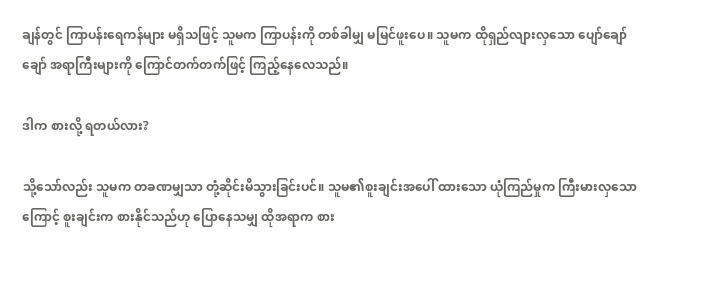ချန်တွင် ကြာပန်းရေကန်များ မရှိသဖြင့် သူမက ကြာပန်းကို တစ်ခါမျှ မမြင်ဖူးပေ။ သူမက ထိုရှည်လျားလှသော ပျော်ချော်ချော် အရာကြီးများကို ကြောင်တက်တက်ဖြင့် ကြည့်နေလေသည်။

ဒါက စားလို့ ရတယ်လား?

သို့သော်လည်း သူမက တခဏမျှသာ တုံ့ဆိုင်းမိသွားခြင်းပင်။ သူမ၏စူးချင်းအပေါ် ထားသော ယုံကြည်မှုက ကြီးမားလှသောကြောင့် စူးချင်းက စားနိုင်သည်ဟု ပြောနေသမျှ ထိုအရာက စား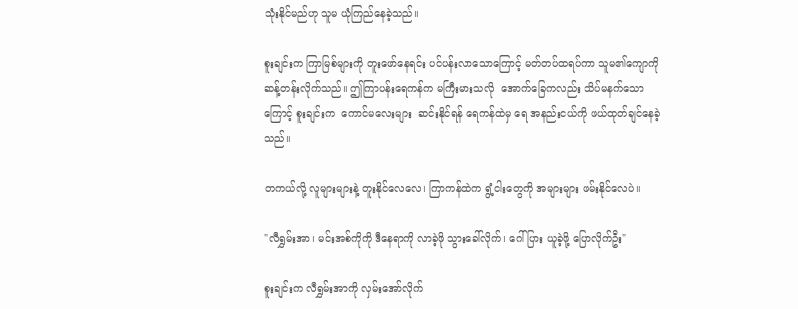သုံးနိုင်မည်ဟု သူမ ယုံကြည်နေခဲ့သည်။

စူးချင်းက ကြာမြစ်များကို တူးဖော်နေရင်း ပင်ပန်းလာသောကြောင့် မတ်တပ်ထရပ်ကာ သူမ၏ကျောကို ဆန့်တန်းလိုက်သည်။ ဤကြာပန်းရေကန်က မကြီးမားသလို  အောက်ခြေကလည်း သိပ်မနက်သောကြောင့် စူးချင်းက  ကောင်မလေးများ  ဆင်းနိုင်ရန် ရေကန်ထဲမှ ရေ အနည်းငယ်ကို ဖယ်ထုတ်ချင်နေခဲ့သည်။

တကယ်လို့ လူများများနဲ့ တူးနိုင်လေလေ၊ ကြာကန်ထဲက ရွံ့ငါးတွေကို အများများ ဖမ်းနိုင်လေပဲ။

"လီရွှမ်းအာ၊ မင်းအစ်ကိုကို ဒီနေရာကို လာခဲ့ဖို သွားခေါ်လိုက်၊ ဂေါ်ပြား ယူခဲ့ဖို့ ပြောလိုက်ဦး"

စူးချင်းက လီရွှမ်းအာကို လှမ်းအော်လိုက်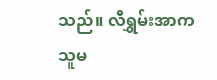သည်။ လီရွှမ်းအာက သူမ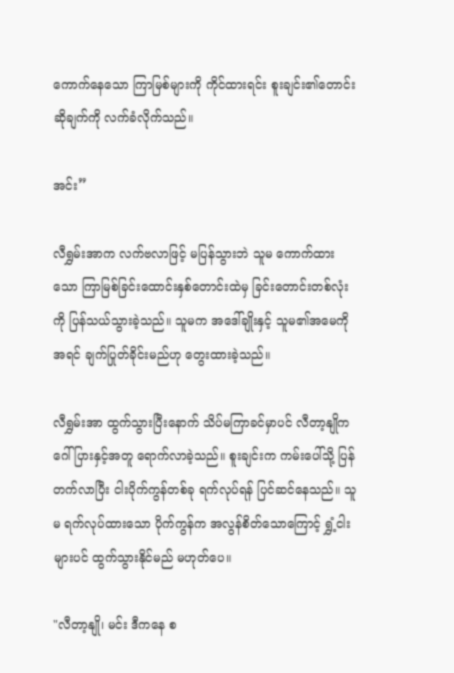ကောက်နေသော ကြာမြစ်များကို ကိုင်ထားရင်း စူးချင်း၏တောင်းဆိုချက်ကို လက်ခံလိုက်သည်။

အင်း”

လီရွှမ်းအာက လက်ဗလာဖြင့် မပြန်သွားဘဲ သူမ ကောက်ထားသော ကြာမြစ်ခြင်းထောင်းနှစ်တောင်းထဲမှ ခြင်းတောင်းတစ်လုံးကို ပြန်သယ်သွားခဲ့သည်။ သူမက အ‌ဒေါ်ချိုးနှင့် သူမ၏အမေကို အရင် ချက်ပြုတ်ခိုင်းမည်ဟု တွေးထားခဲ့သည်။

လီရွှမ်းအာ ထွက်သွားပြီးနောက် သိပ်မကြာခင်မှာပင် လီတာ့နျိုက ဂေါ်ပြားနှင့်အတူ ရောက်လာခဲ့သည်။ စူးချင်းက ကမ်းပေါ်သို့ ပြန်တက်လာပြီး ငါးပိုက်ကွန်တစ်ခု ရက်လုပ်ရန် ပြင်ဆင်နေသည်။ သူမ ရက်လုပ်ထားသော ပိုက်ကွန်က အလွန်စိတ်သောကြောင့် ရွှံ့ငါးများပင် ထွက်သွားနိုင်မည် မဟုတ်ပေ။

"လီတာ့နျို၊ မင်း ဒီကနေ စ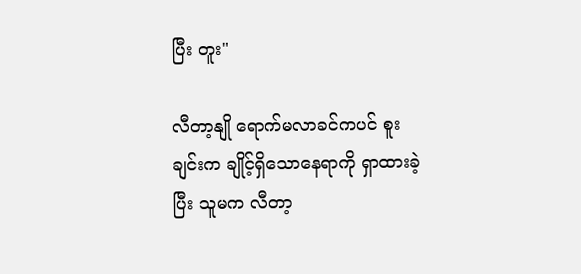ပြီး တူး"

လီတာ့နျို ရောက်မလာခင်ကပင် စူးချင်းက ချိုင့်ရှိသောနေရာကို ရှာထားခဲ့ပြီး သူမက လီတာ့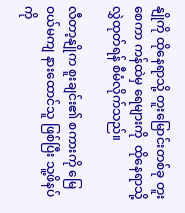နျိုကို ထိုနေရာသို့ တူးမြောင်းတစ်ခု တူးစေကာ ကန်ထဲမှ ရေများကို  ထိုနေရာသို့ လွှဲထုတ်ရန် စီမံလိုက်သည်။

လီတာ့နျိုက စူးချင်း၏ စကားကို မြေဝယ်မကျ နားထောင်သူ ဖြစ်ပြီး သူ့ဖိနပ်ကို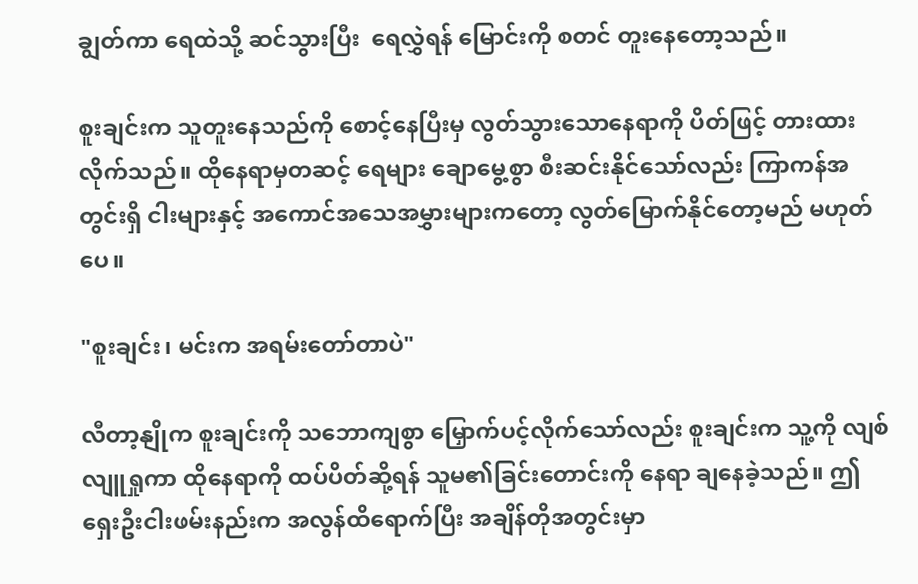ချွတ်ကာ ရေထဲသို့ ဆင်သွားပြီး  ရေလွှဲရန် မြောင်းကို စတင် တူးနေတော့သည်။

စူးချင်းက သူတူးနေသည်ကို စောင့်နေပြီးမှ လွတ်သွားသောနေရာကို ပိတ်ဖြင့် တားထားလိုက်သည်။ ထိုနေရာမှတဆင့် ရေများ ချောမွေ့စွာ စီးဆင်းနိုင်သော်လည်း ကြာကန်အတွင်းရှိ ငါးများနှင့် အကောင်အသေအမွှားများကတော့ လွတ်မြောက်နိုင်တော့မည် မဟုတ်ပေ။

"စူးချင်း၊ မင်းက အရမ်းတော်တာပဲ"

လီတာ့နျိုက စူးချင်းကို သဘောကျစွာ မြှောက်ပင့်လိုက်သော်လည်း စူးချင်းက သူ့ကို လျစ်လျူရှုကာ ထိုနေရာကို ထပ်ပိတ်ဆို့ရန် သူမ၏ခြင်းတောင်းကို နေရာ ချနေခဲ့သည်။ ဤရှေးဦးငါးဖမ်းနည်းက အလွန်ထိရောက်ပြီး အချိန်တိုအတွင်းမှာ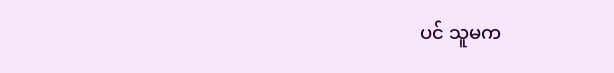ပင် သူမက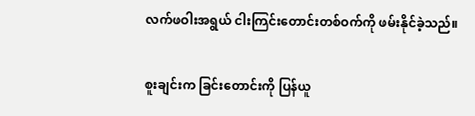လက်ဖဝါးအရွယ် ငါးကြင်းတောင်းတစ်ဝက်ကို ဖမ်းနိုင်ခဲ့သည်။

စူးချင်းက ခြင်းတောင်းကို ပြန်ယူ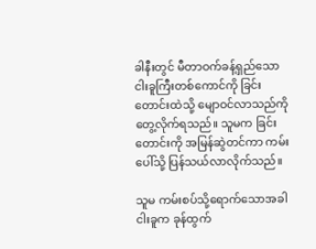ခါနီးတွင် မီတာဝက်ခန့်ရှည်သော ငါးခူကြီးတစ်ကောင်ကို ခြင်းတောင်းထဲသို့ မျောဝင်လာသည်ကို တွေ့လိုက်ရသည်။ သူမက ခြင်းတောင်းကို အမြန်ဆွဲတင်ကာ ကမ်းပေါ်သို့ ပြန်သယ်လာလိုက်သည်။

သူမ ကမ်းစပ်သို့ရောက်သောအခါ ငါးခူက ခုန်ထွက်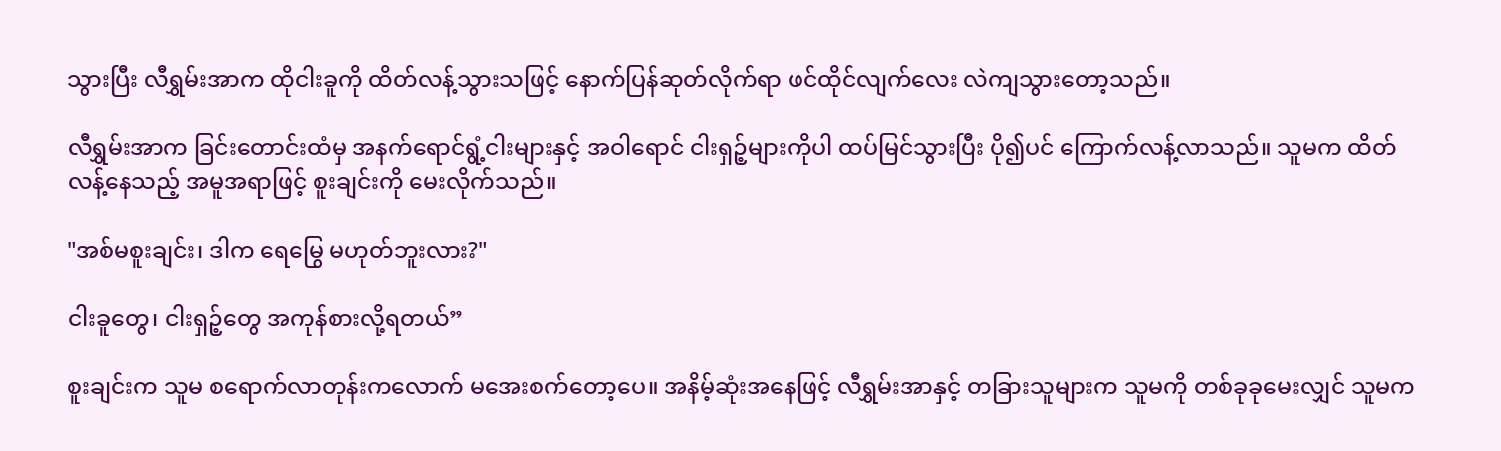သွားပြီး လီရွှမ်းအာက ထိုငါးခူကို ထိတ်လန့်သွားသဖြင့် နောက်ပြန်ဆုတ်လိုက်ရာ ဖင်ထိုင်လျက်လေး လဲကျသွားတော့သည်။

လီရွှမ်းအာက ခြင်းတောင်းထံမှ အနက်ရောင်ရွံ့ငါးများနှင့် အဝါရောင် ငါးရှဉ့်များကိုပါ ထပ်မြင်သွားပြီး ပို၍ပင် ကြောက်လန့်လာသည်။ သူမက ထိတ်လန့်နေသည့် အမူအရာဖြင့် စူးချင်းကို မေးလိုက်သည်။

"အစ်မစူးချင်း၊ ဒါက ရေမြွေ မဟုတ်ဘူးလား?"

ငါးခူတွေ၊ ငါးရှဉ့်တွေ အကုန်စားလို့ရတယ်”

စူးချင်းက သူမ စရောက်လာတုန်းကလောက် မအေးစက်တော့ပေ။ အနိမ့်ဆုံးအနေဖြင့် လီရွှမ်းအာနှင့် တခြားသူများက သူမကို တစ်ခုခုမေးလျှင် သူမက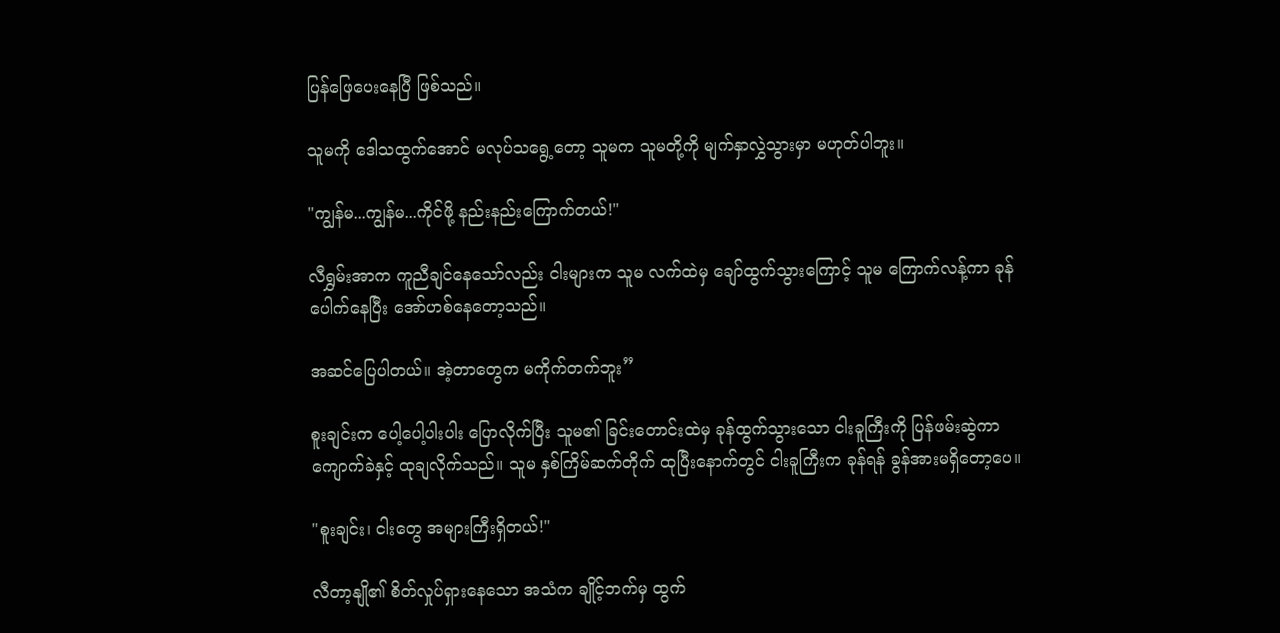ပြန်ဖြေပေးနေပြီ ဖြစ်သည်။

သူမကို ဒေါသထွက်အောင် မလုပ်သ‌ရွေ့တော့ သူမက သူမတို့ကို မျက်နှာလွှဲသွားမှာ မဟုတ်ပါဘူး။

"ကျွန်မ...ကျွန်မ...ကိုင်ဖို့ နည်းနည်းကြောက်တယ်!"

လီရွှမ်းအာက ကူညီချင်နေသော်လည်း ငါးများက သူမ လက်ထဲမှ ချော်ထွက်သွား‌ကြောင့် သူမ ကြောက်လန့်ကာ ခုန်ပေါက်နေပြီး အော်ဟစ်နေတော့သည်။

အဆင်ပြေပါတယ်။ အဲ့တာတွေက မကိုက်တက်ဘူး”

စူးချင်းက ပေါ့ပေါ့ပါးပါး ပြောလိုက်ပြီး သူမ၏ ခြင်းတောင်းထဲမှ ခုန်ထွက်သွားသော ငါးခူကြီးကို ပြန်ဖမ်းဆွဲကာ ကျောက်ခဲနှင့် ထုချလိုက်သည်။ သူမ နှစ်ကြိမ်ဆက်တိုက် ထုပြီးနောက်တွင် ငါးခူကြီးက ခုန်ရန် ခွန်အားမရှိတော့ပေ။

"စူးချင်း၊ ငါးတွေ အများကြီးရှိတယ်!"

လီတာ့နျို၏ စိတ်လှုပ်ရှားနေသော အသံက ချိုင့်ဘက်မှ ထွက်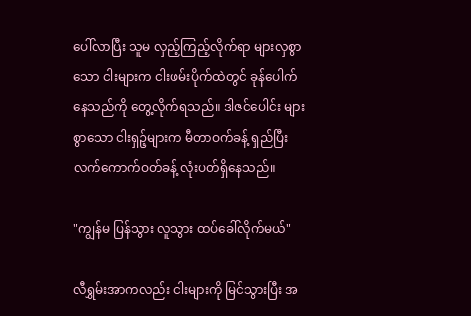ပေါ်လာပြီး သူမ လှည့်ကြည့်လိုက်ရာ များလှစွာသော ငါးများက ငါးဖမ်းပိုက်ထဲတွင် ခုန်ပေါက်နေသည်ကို တွေ့လိုက်ရသည်။ ဒါဇင်ပေါင်း များစွာသော ငါးရှဉ့်များက မီတာဝက်ခန့် ရှည်ပြီး လက်ကောက်ဝတ်ခန့် လုံးပတ်ရှိနေသည်။

"ကျွန်မ ပြန်သွား လူသွား ထပ်ခေါ်လိုက်မယ်"

လီရွှမ်းအာကလည်း ငါးများကို မြင်သွားပြီး အ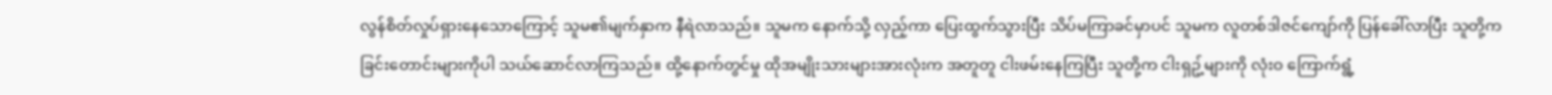လွန်စိတ်လှုပ်ရှားနေသောကြောင့် သူမ၏မျက်နှာက နီရဲလာသည်။ သူမက နောက်သို့ လှည့်ကာ ပြေးထွက်သွားပြီး သိပ်မကြာခင်မှာပင် သူမက လူတစ်ဒါဇင်ကျော်ကို ပြန်ခေါ်လာပြီး သူတို့က ခြင်းတောင်းများကိုပါ သယ်ဆောင်လာကြသည်။ ထို့နောက်တွင်မှု ထိုအမျိုးသားများအားလုံးက အတူတူ ငါးဖမ်းနေကြပြီး သူတို့က ငါးရှဥ့်များကို လုံးဝ ကြောက်ရွံ့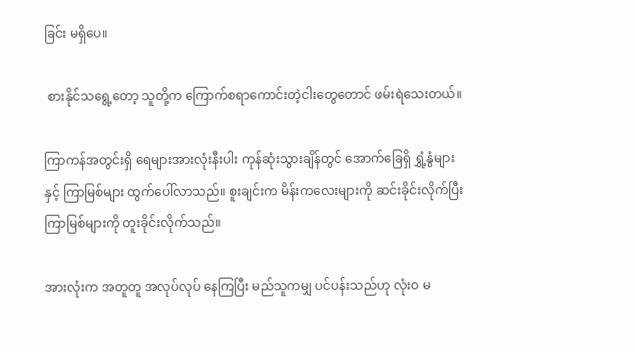ခြင်း မရှိပေ။

 စားနိုင်သရွေ့တော့ သူတို့က ကြောက်စရာကောင်းတဲ့ငါးတွေတောင် ဖမ်းရဲသေးတယ်။

ကြာကန်အတွင်းရှိ ရေများအားလုံးနီးပါး ကုန်ဆုံးသွားချိန်တွင် အောက်ခြေရှိ ရွှံ့နွံများနှင့် ကြာမြစ်များ ထွက်ပေါ်လာသည်။ စူးချင်းက မိန်းကလေးများကို ဆင်းခိုင်းလိုက်ပြီး ကြာမြစ်များကို တူးခိုင်းလိုက်သည်။

အားလုံးက အတူတူ အလုပ်လုပ် နေကြပြီး မည်သူကမျှ ပင်ပန်းသည်ဟု လုံးဝ မ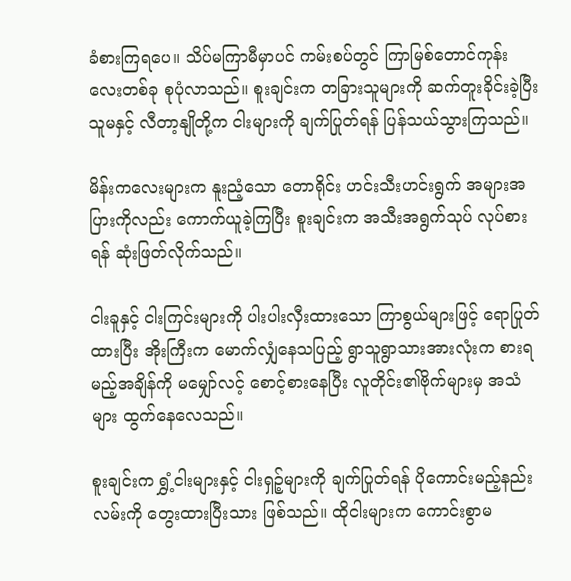ခံစားကြရပေ။ သိပ်မကြာမီမှာပင် ကမ်းစပ်တွင် ကြာမြစ်တောင်ကုန်းလေးတစ်ခု စုပုံလာသည်။ စူးချင်းက တခြားသူများကို ဆက်တူးခိုင်းခဲ့ပြီး  သူမနှင့် လီတာ့နျိုတို့က ငါးများကို ချက်ပြုတ်ရန် ပြန်သယ်သွားကြသည်။

မိန်းကလေးများက နူးညံ့သော တောရိုင်း ဟင်းသီးဟင်းရွက် အများအပြားကိုလည်း ကောက်ယူခဲ့ကြပြီး စူးချင်းက အသီးအရွက်သုပ် လုပ်စားရန် ဆုံးဖြတ်လိုက်သည်။

ငါးခူနှင့် ငါးကြင်းများကို ပါးပါးလှီးထားသော ကြာစွယ်များဖြင့် ရောပြုတ်ထားပြီး အိုးကြီးက မောက်လျှံနေသပြည့် ရွာသူရွာသားအားလုံးက စားရမည့်အချိန်ကို မမျှော်လင့် စောင့်စားနေပြီး လူတိုင်း၏ဗိုက်များမှ အသံများ ထွက်နေလေသည်။

စူးချင်းက ရွှံ့ငါးများနှင့် ငါးရှဉ့်များကို ချက်ပြုတ်ရန် ပိုကောင်းမည့်နည်းလမ်းကို တွေးထားပြီးသား ဖြစ်သည်။ ထိုငါးများက ကောင်းစွာမ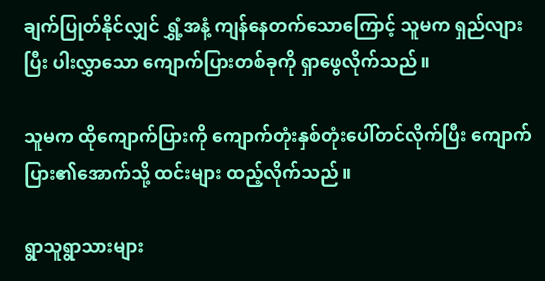ချက်ပြုတ်နိုင်လျှင် ရွှံ့အနံ့ ကျန်နေတက်သောကြောင့် သူမက ရှည်လျားပြီး ပါးလွှာသော ကျောက်ပြားတစ်ခုကို ရှာဖွေလိုက်သည်။

သူမက ထိုကျောက်ပြားကို ကျောက်တုံးနှစ်တုံးပေါ်တင်လိုက်ပြီး ကျောက်ပြား၏အောက်သို့ ထင်းများ ထည့်လိုက်သည်။

ရွာသူရွာသားများ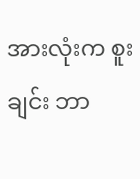အားလုံးက စူးချင်း ဘာ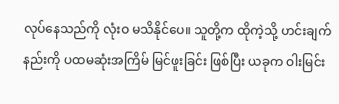လုပ်နေသည်ကို လုံးဝ မသိနိုင်ပေ။ သူတို့က ထိုကဲ့သို့ ဟင်းချက်နည်းကို ပထမဆုံးအကြိမ် မြင်ဖူးခြင်း ဖြစ်ပြီး ယခုက ဝါးမြင်း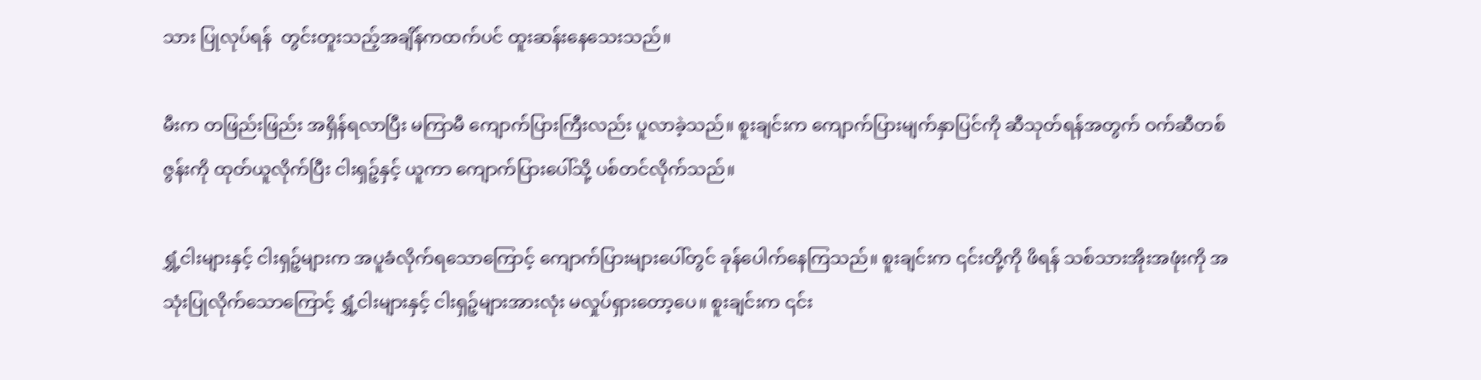သား ပြုလုပ်ရန်  တွင်းတူးသည့်အချိန်ကထက်ပင် ထူးဆန်းနေသေးသည်။

မီးက တဖြည်းဖြည်း အရှိန်ရလာပြီး မကြာမီ ကျောက်ပြားကြီးလည်း ပူလာခဲ့သည်။ စူးချင်းက ကျောက်ပြားမျက်နှာပြင်ကို ဆီသုတ်ရန်အတွက် ဝက်ဆီတစ်ဇွန်းကို ထုတ်ယူလိုက်ပြီး ငါးရှဉ့်နှင့် ယူကာ ကျောက်ပြားပေါ်သို့ ပစ်တင်လိုက်သည်။

ရွှံ့ငါးများနှင့် ငါးရှဉ့်များက အပူခံလိုက်ရသောကြောင့် ကျောက်ပြားများပေါ်တွင် ခုန်ပေါက်နေကြသည်။ စူးချင်းက ၎င်းတို့ကို ဖိရန် သစ်သားအိုးအဖုံးကို အသုံးပြုလိုက်သောကြောင့် ရွှံ့ငါးများနှင့် ငါးရှဉ့်များအားလုံး မလှုပ်ရှားတော့ပေ။ စူးချင်းက ၎င်း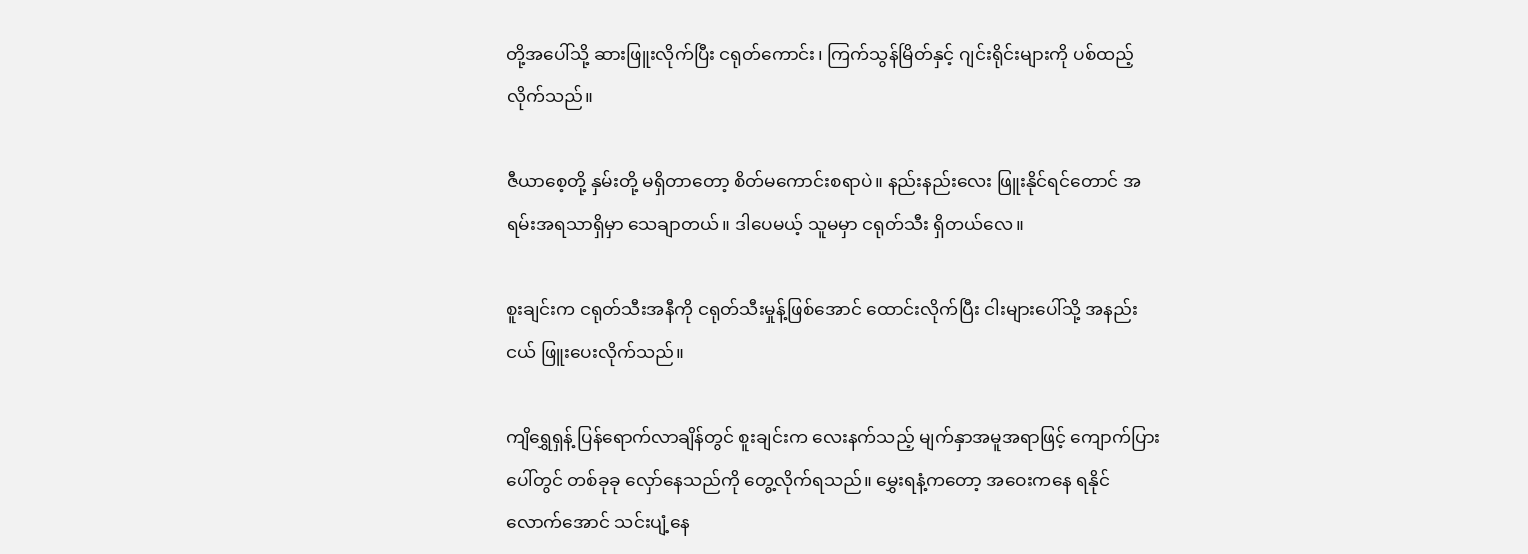တို့အပေါ်သို့ ဆားဖြူးလိုက်ပြီး ငရုတ်ကောင်း၊ ကြက်သွန်မြိတ်နှင့် ဂျင်းရိုင်းများကို ပစ်ထည့်လိုက်သည်။

ဇီယာစေ့တို့ နှမ်းတို့ မရှိတာတော့ စိတ်မကောင်းစရာပဲ။ နည်းနည်းလေး ဖြူးနိုင်ရင်တောင် အရမ်းအရသာရှိမှာ သေချာတယ်။ ဒါပေမယ့် သူမမှာ ငရုတ်သီး ရှိတယ်လေ။

စူးချင်းက ငရုတ်သီးအနီကို ငရုတ်သီးမှုန့်ဖြစ်အောင် ထောင်းလိုက်ပြီး ငါးများပေါ်သို့ အနည်းငယ် ဖြူးပေးလိုက်သည်။

ကျိရွှေရှန့် ပြန်ရောက်လာချိန်တွင် စူးချင်းက လေးနက်သည့် မျက်နှာအမူအရာဖြင့် ကျောက်ပြားပေါ်တွင် တစ်ခုခု လှော်နေသည်ကို တွေ့လိုက်ရသည်။ မွှေးရနံ့ကတော့ အဝေးကနေ ရနိုင်လောက်အောင် သင်းပျံ့နေ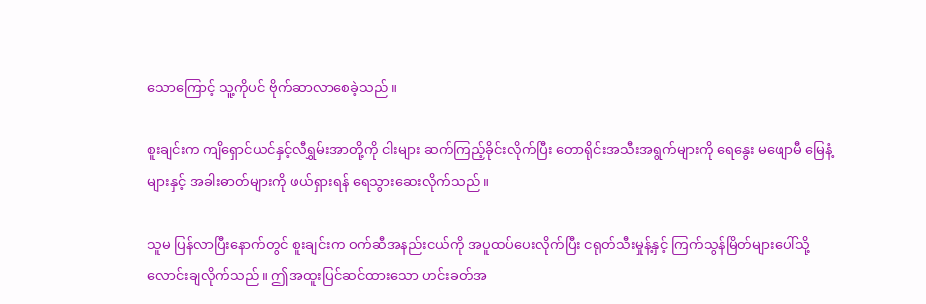သောကြောင့် သူ့ကိုပင် ဗိုက်ဆာလာစေခဲ့သည်။

စူးချင်းက ကျိရှောင်ယင်နှင့်လီရွှမ်းအာတို့ကို ငါးများ ဆက်ကြည့်ခိုင်းလိုက်ပြီး တောရိုင်းအသီးအရွက်များကို ရေနွေး မဖျောမီ မြေနံ့များနှင့် အခါးဓာတ်များကို ဖယ်ရှားရန် ‌ရေသွားဆေးလိုက်သည်။

သူမ ပြန်လာပြီးနောက်တွင် စူးချင်းက ဝက်ဆီအနည်းငယ်ကို အပူထပ်ပေးလိုက်ပြီး ငရုတ်သီးမှုန့်နှင့် ကြက်သွန်မြိတ်များပေါ်သို့ လောင်းချလိုက်သည်။ ဤအထူးပြင်ဆင်ထားသော ဟင်းခတ်အ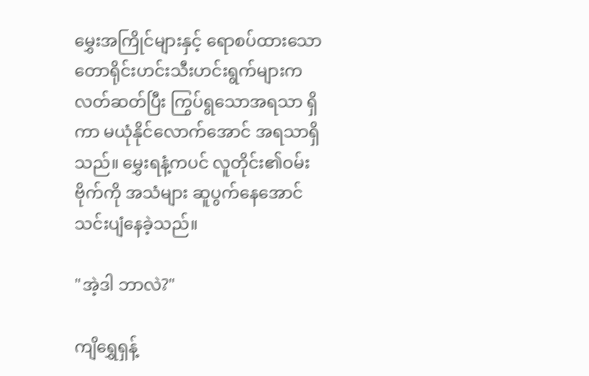မွှေးအကြိုင်များနှင့် ရောစပ်ထားသော တောရိုင်းဟင်းသီးဟင်းရွက်များက လတ်ဆတ်ပြီး ကြွပ်ရွသောအရသာ ရှိကာ မယုံနိုင်လောက်အောင် အရသာရှိသည်။ မွှေးရနံ့ကပင် လူတိုင်း၏ဝမ်းဗိုက်ကို အသံများ ဆူပွက်နေအောင် သင်းပျံနေခဲ့သည်။

"အဲ့ဒါ ဘာလဲ?"

ကျိရွှေရှန့်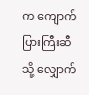က ကျောက်ပြားကြီးဆီသို့ လျှောက်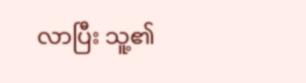လာပြီး သူ့၏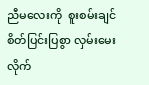ညီမလေးကို‌  စူးစမ်းချင်စိတ်ပြင်းပြစွာ လှမ်းမေးလိုက်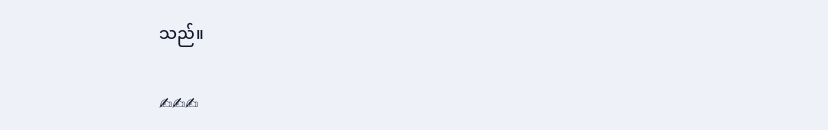သည်။

✍✍✍